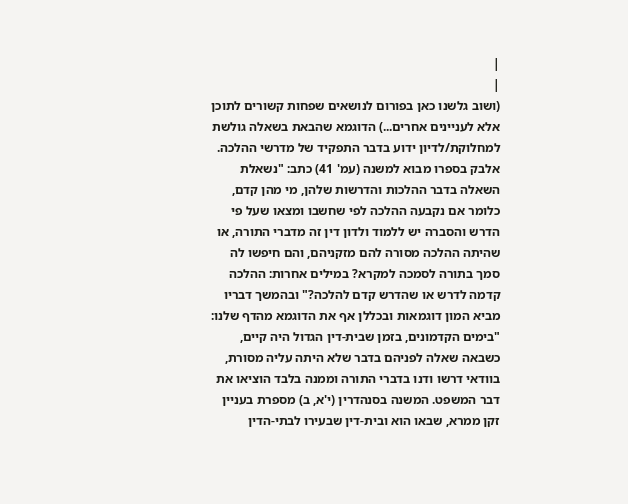|
|
(ושוב גלשנו כאן בפורום לנושאים שפחות קשורים לתוכן אלא לעניינים אחרים...) הדוגמא שהבאת בשאלה גולשת למחלוקת/לדיון ידוע בדבר התפקיד של מדרשי ההלכה. אלבק בספרו מבוא למשנה (עמ' 41) כתב: "נשאלת השאלה בדבר ההלכות והדרשות שלהן, מי מהן קדם, כלומר אם נקבעה ההלכה לפי שחשבו ומצאו שעל פי הדרש והסברה יש ללמוד ולדון דין זה מדברי התורה, או שהיתה ההלכה מסורה להם מזקניהם, והם חיפשו לה סמך בתורה לסמכה למקרא? במילים אחרות: ההלכה קדמה לדרש או שהדרש קדם להלכה?" ובהמשך דבריו מביא המון דוגמאות ובכללן אף את הדוגמא מהדף שלנו: "בימים הקדמונים, בזמן שבית-דין הגדול היה קיים, כשבאה שאלה לפניהם בדבר שלא היתה עליה מסורת, בוודאי דרשו ודנו בדברי התורה וממנה בלבד הוציאו את דבר המשפט. המשנה בסנהדרין (י'א, ב) מספרת בעניין זקן ממרא, שבאו הוא ובית-דין שבעירו לבתי-הדין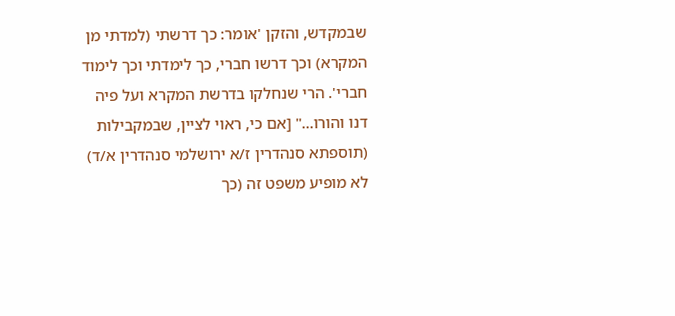שבמקדש, והזקן 'אומר: כך דרשתי (למדתי מן המקרא) וכך דרשו חברי, כך לימדתי וכך לימוד חברי'. הרי שנחלקו בדרשת המקרא ועל פיה דנו והורו..." [אם כי, ראוי לציין, שבמקבילות (תוספתא סנהדרין ז/א ירושלמי סנהדרין א/ד) לא מופיע משפט זה (כך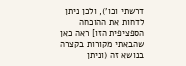דרשתי וכו'), ולכן ניתן לדחות את ההוכחה הספציפית הזו] ראה כאן שהבאתי מקורות בקצרה בנושא זה (וניתן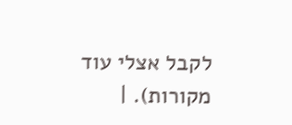לקבל אצלי עוד מקורות). |